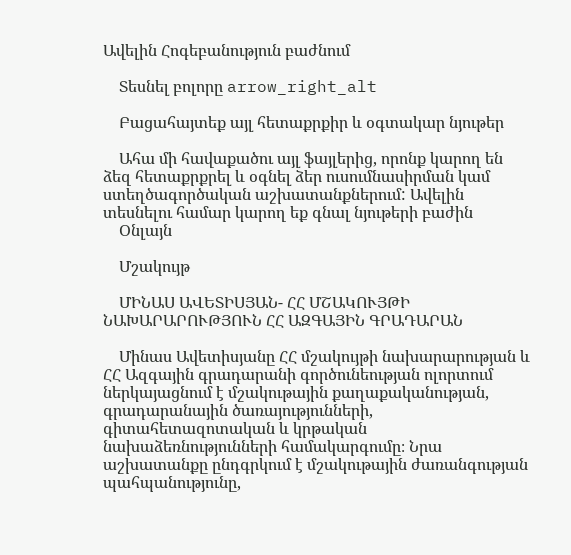Ավելին Հոգեբանություն բաժնում

    Տեսնել բոլորը arrow_right_alt

    Բացահայտեք այլ հետաքրքիր և օգտակար նյութեր

    Ահա մի հավաքածու այլ ֆայլերից, որոնք կարող են ձեզ հետաքրքրել և օգնել ձեր ուսումնասիրման կամ ստեղծագործական աշխատանքներում: Ավելին տեսնելու համար կարող եք գնալ նյութերի բաժին
    Օնլայն

    Մշակույթ

    ՄԻՆԱՍ ԱՎԵՏԻՍՅԱՆ- ՀՀ ՄՇԱԿՈՒՅԹԻ ՆԱԽԱՐԱՐՈՒԹՅՈՒՆ ՀՀ ԱԶԳԱՅԻՆ ԳՐԱԴԱՐԱՆ

    Մինաս Ավետիսյանը ՀՀ մշակույթի նախարարության և ՀՀ Ազգային գրադարանի գործունեության ոլորտում ներկայացնում է մշակութային քաղաքականության, գրադարանային ծառայությունների, գիտահետազոտական և կրթական նախաձեռնությունների համակարգումը։ Նրա աշխատանքը ընդգրկում է մշակութային ժառանգության պահպանությունը,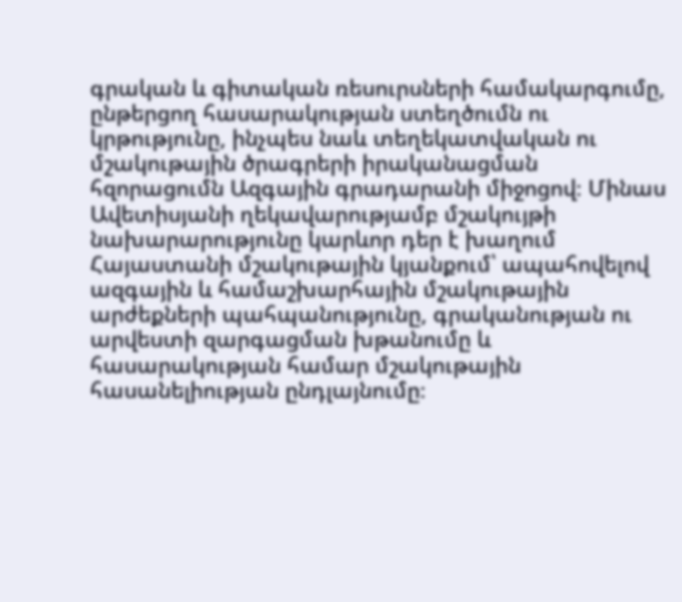գրական և գիտական ռեսուրսների համակարգումը, ընթերցող հասարակության ստեղծումն ու կրթությունը, ինչպես նաև տեղեկատվական ու մշակութային ծրագրերի իրականացման հզորացումն Ազգային գրադարանի միջոցով։ Մինաս Ավետիսյանի ղեկավարությամբ մշակույթի նախարարությունը կարևոր դեր է խաղում Հայաստանի մշակութային կյանքում՝ ապահովելով ազգային և համաշխարհային մշակութային արժեքների պահպանությունը, գրականության ու արվեստի զարգացման խթանումը և հասարակության համար մշակութային հասանելիության ընդլայնումը։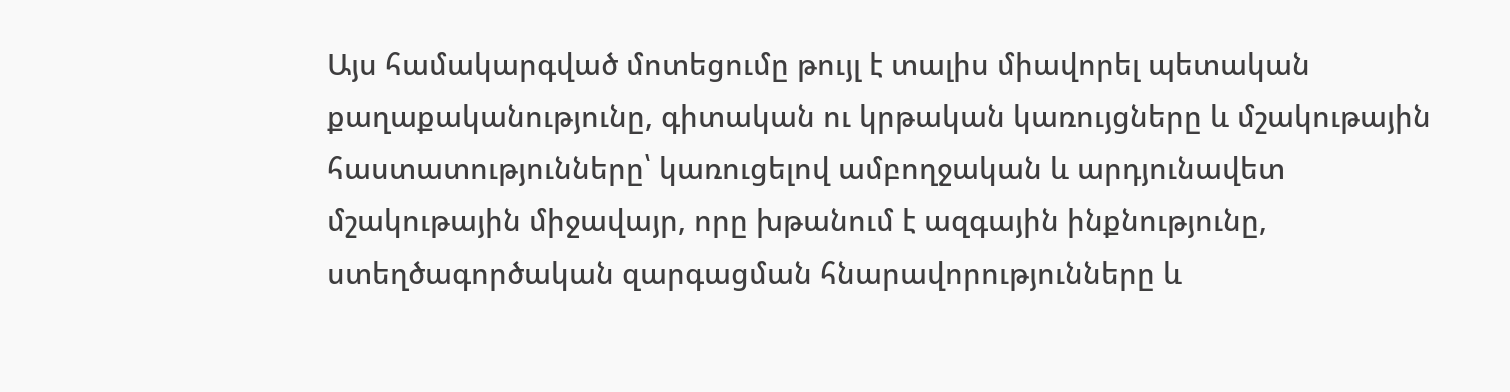Այս համակարգված մոտեցումը թույլ է տալիս միավորել պետական քաղաքականությունը, գիտական ու կրթական կառույցները և մշակութային հաստատությունները՝ կառուցելով ամբողջական և արդյունավետ մշակութային միջավայր, որը խթանում է ազգային ինքնությունը, ստեղծագործական զարգացման հնարավորությունները և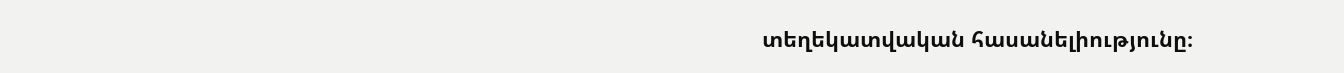տեղեկատվական հասանելիությունը։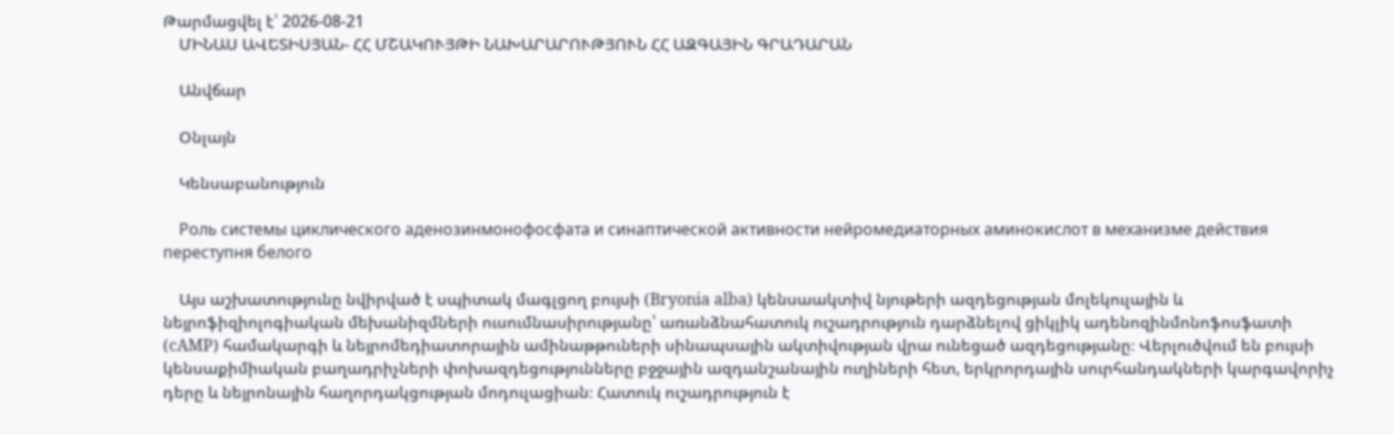Թարմացվել է՝ 2026-08-21
    ՄԻՆԱՍ ԱՎԵՏԻՍՅԱՆ- ՀՀ ՄՇԱԿՈՒՅԹԻ ՆԱԽԱՐԱՐՈՒԹՅՈՒՆ ՀՀ ԱԶԳԱՅԻՆ ԳՐԱԴԱՐԱՆ

    Անվճար

    Օնլայն

    Կենսաբանություն

    Роль системы циклического аденозинмонофосфата и синаптической активности нейромедиаторных аминокислот в механизме действия переступня белого

    Այս աշխատությունը նվիրված է սպիտակ մագլցող բույսի (Bryonia alba) կենսաակտիվ նյութերի ազդեցության մոլեկուլային և նեյրոֆիզիոլոգիական մեխանիզմների ուսումնասիրությանը՝ առանձնահատուկ ուշադրություն դարձնելով ցիկլիկ ադենոզինմոնոֆոսֆատի (cAMP) համակարգի և նեյրոմեդիատորային ամինաթթուների սինապսային ակտիվության վրա ունեցած ազդեցությանը։ Վերլուծվում են բույսի կենսաքիմիական բաղադրիչների փոխազդեցությունները բջջային ազդանշանային ուղիների հետ, երկրորդային սուրհանդակների կարգավորիչ դերը և նեյրոնային հաղորդակցության մոդուլացիան։ Հատուկ ուշադրություն է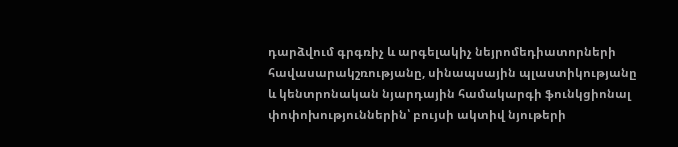դարձվում գրգռիչ և արգելակիչ նեյրոմեդիատորների հավասարակշռությանը, սինապսային պլաստիկությանը և կենտրոնական նյարդային համակարգի ֆունկցիոնալ փոփոխություններին՝ բույսի ակտիվ նյութերի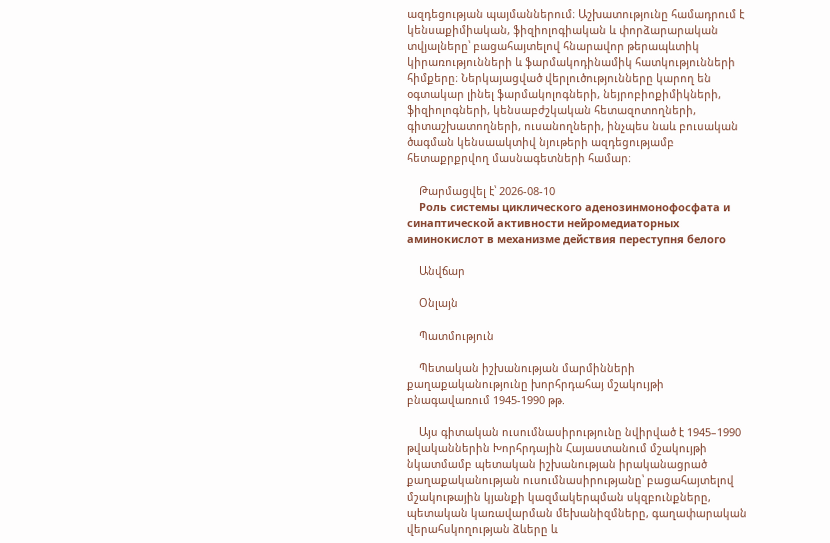ազդեցության պայմաններում։ Աշխատությունը համադրում է կենսաքիմիական, ֆիզիոլոգիական և փորձարարական տվյալները՝ բացահայտելով հնարավոր թերապևտիկ կիրառությունների և ֆարմակոդինամիկ հատկությունների հիմքերը։ Ներկայացված վերլուծությունները կարող են օգտակար լինել ֆարմակոլոգների, նեյրոբիոքիմիկների, ֆիզիոլոգների, կենսաբժշկական հետազոտողների, գիտաշխատողների, ուսանողների, ինչպես նաև բուսական ծագման կենսաակտիվ նյութերի ազդեցությամբ հետաքրքրվող մասնագետների համար։

    Թարմացվել է՝ 2026-08-10
    Роль системы циклического аденозинмонофосфата и синаптической активности нейромедиаторных аминокислот в механизме действия переступня белого

    Անվճար

    Օնլայն

    Պատմություն

    Պետական իշխանության մարմինների քաղաքականությունը խորհրդահայ մշակույթի բնագավառում 1945-1990 թթ.

    Այս գիտական ուսումնասիրությունը նվիրված է 1945–1990 թվականներին Խորհրդային Հայաստանում մշակույթի նկատմամբ պետական իշխանության իրականացրած քաղաքականության ուսումնասիրությանը՝ բացահայտելով մշակութային կյանքի կազմակերպման սկզբունքները, պետական կառավարման մեխանիզմները, գաղափարական վերահսկողության ձևերը և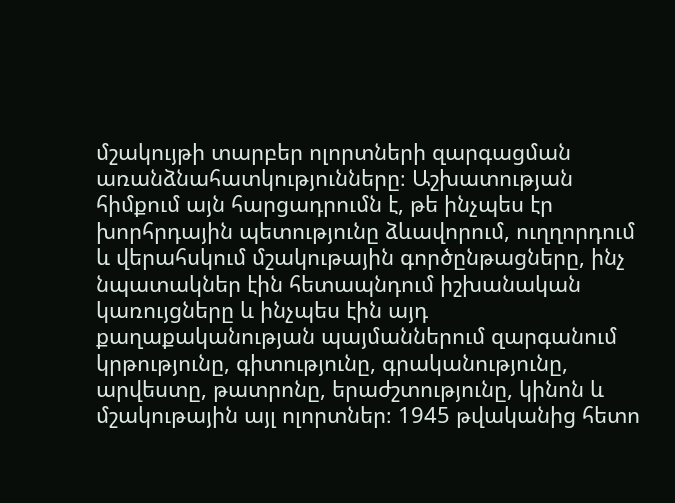մշակույթի տարբեր ոլորտների զարգացման առանձնահատկությունները։ Աշխատության հիմքում այն հարցադրումն է, թե ինչպես էր խորհրդային պետությունը ձևավորում, ուղղորդում և վերահսկում մշակութային գործընթացները, ինչ նպատակներ էին հետապնդում իշխանական կառույցները և ինչպես էին այդ քաղաքականության պայմաններում զարգանում կրթությունը, գիտությունը, գրականությունը, արվեստը, թատրոնը, երաժշտությունը, կինոն և մշակութային այլ ոլորտներ։ 1945 թվականից հետո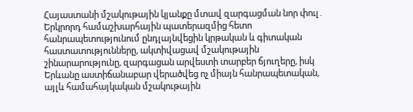Հայաստանի մշակութային կյանքը մտավ զարգացման նոր փուլ․ Երկրորդ համաշխարհային պատերազմից հետո հանրապետությունում ընդլայնվեցին կրթական և գիտական հաստատությունները, ակտիվացավ մշակութային շինարարությունը, զարգացան արվեստի տարբեր ճյուղերը, իսկ Երևանը աստիճանաբար վերածվեց ոչ միայն հանրապետական, այլև համահայկական մշակութային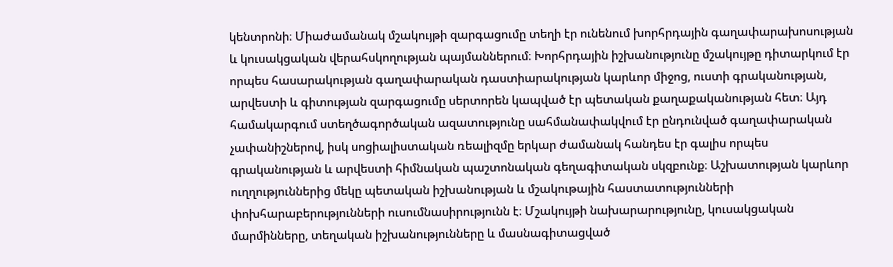կենտրոնի։ Միաժամանակ մշակույթի զարգացումը տեղի էր ունենում խորհրդային գաղափարախոսության և կուսակցական վերահսկողության պայմաններում։ Խորհրդային իշխանությունը մշակույթը դիտարկում էր որպես հասարակության գաղափարական դաստիարակության կարևոր միջոց, ուստի գրականության, արվեստի և գիտության զարգացումը սերտորեն կապված էր պետական քաղաքականության հետ։ Այդ համակարգում ստեղծագործական ազատությունը սահմանափակվում էր ընդունված գաղափարական չափանիշներով, իսկ սոցիալիստական ռեալիզմը երկար ժամանակ հանդես էր գալիս որպես գրականության և արվեստի հիմնական պաշտոնական գեղագիտական սկզբունք։ Աշխատության կարևոր ուղղություններից մեկը պետական իշխանության և մշակութային հաստատությունների փոխհարաբերությունների ուսումնասիրությունն է։ Մշակույթի նախարարությունը, կուսակցական մարմինները, տեղական իշխանությունները և մասնագիտացված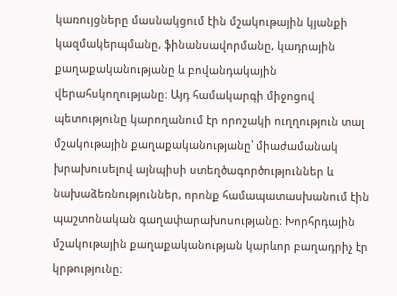կառույցները մասնակցում էին մշակութային կյանքի կազմակերպմանը, ֆինանսավորմանը, կադրային քաղաքականությանը և բովանդակային վերահսկողությանը։ Այդ համակարգի միջոցով պետությունը կարողանում էր որոշակի ուղղություն տալ մշակութային քաղաքականությանը՝ միաժամանակ խրախուսելով այնպիսի ստեղծագործություններ և նախաձեռնություններ, որոնք համապատասխանում էին պաշտոնական գաղափարախոսությանը։ Խորհրդային մշակութային քաղաքականության կարևոր բաղադրիչ էր կրթությունը։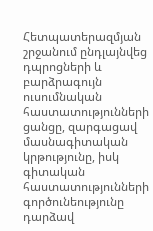Հետպատերազմյան շրջանում ընդլայնվեց դպրոցների և բարձրագույն ուսումնական հաստատությունների ցանցը, զարգացավ մասնագիտական կրթությունը, իսկ գիտական հաստատությունների գործունեությունը դարձավ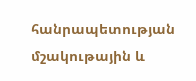հանրապետության մշակութային և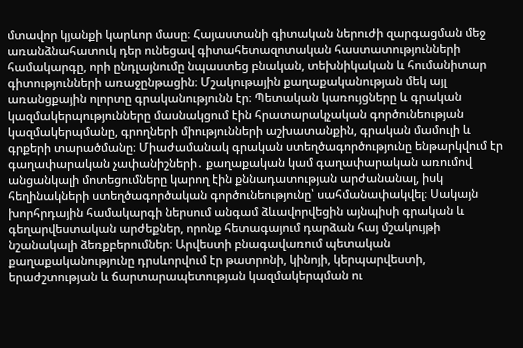մտավոր կյանքի կարևոր մասը։ Հայաստանի գիտական ներուժի զարգացման մեջ առանձնահատուկ դեր ունեցավ գիտահետազոտական հաստատությունների համակարգը, որի ընդլայնումը նպաստեց բնական, տեխնիկական և հումանիտար գիտությունների առաջընթացին։ Մշակութային քաղաքականության մեկ այլ առանցքային ոլորտը գրականությունն էր։ Պետական կառույցները և գրական կազմակերպությունները մասնակցում էին հրատարակչական գործունեության կազմակերպմանը, գրողների միությունների աշխատանքին, գրական մամուլի և գրքերի տարածմանը։ Միաժամանակ գրական ստեղծագործությունը ենթարկվում էր գաղափարական չափանիշների․ քաղաքական կամ գաղափարական առումով անցանկալի մոտեցումները կարող էին քննադատության արժանանալ, իսկ հեղինակների ստեղծագործական գործունեությունը՝ սահմանափակվել։ Սակայն խորհրդային համակարգի ներսում անգամ ձևավորվեցին այնպիսի գրական և գեղարվեստական արժեքներ, որոնք հետագայում դարձան հայ մշակույթի նշանակալի ձեռքբերումներ։ Արվեստի բնագավառում պետական քաղաքականությունը դրսևորվում էր թատրոնի, կինոյի, կերպարվեստի, երաժշտության և ճարտարապետության կազմակերպման ու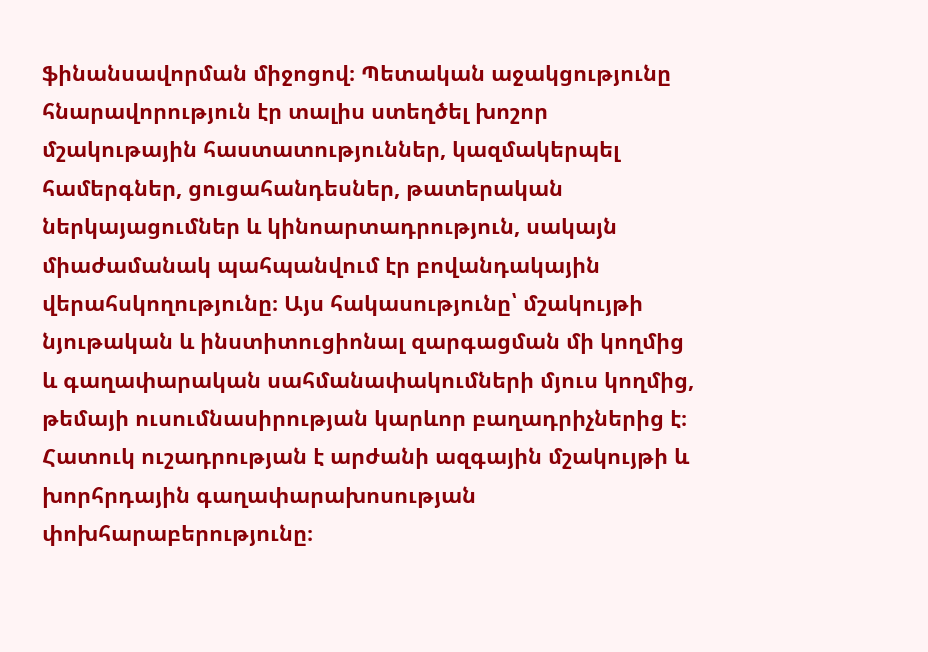ֆինանսավորման միջոցով։ Պետական աջակցությունը հնարավորություն էր տալիս ստեղծել խոշոր մշակութային հաստատություններ, կազմակերպել համերգներ, ցուցահանդեսներ, թատերական ներկայացումներ և կինոարտադրություն, սակայն միաժամանակ պահպանվում էր բովանդակային վերահսկողությունը։ Այս հակասությունը՝ մշակույթի նյութական և ինստիտուցիոնալ զարգացման մի կողմից և գաղափարական սահմանափակումների մյուս կողմից, թեմայի ուսումնասիրության կարևոր բաղադրիչներից է։ Հատուկ ուշադրության է արժանի ազգային մշակույթի և խորհրդային գաղափարախոսության փոխհարաբերությունը։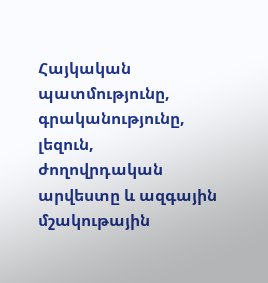Հայկական պատմությունը, գրականությունը, լեզուն, ժողովրդական արվեստը և ազգային մշակութային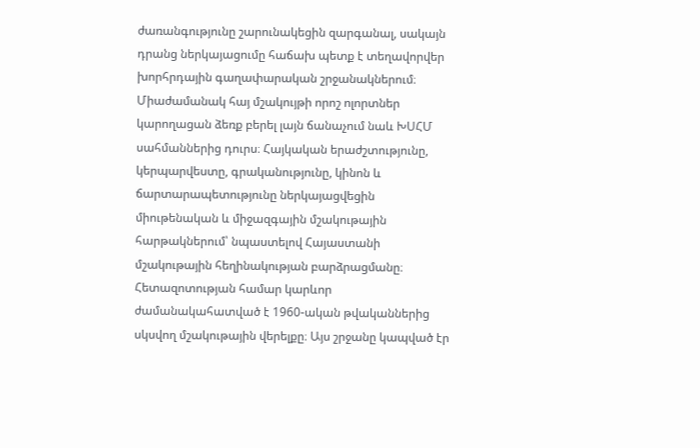ժառանգությունը շարունակեցին զարգանալ, սակայն դրանց ներկայացումը հաճախ պետք է տեղավորվեր խորհրդային գաղափարական շրջանակներում։ Միաժամանակ հայ մշակույթի որոշ ոլորտներ կարողացան ձեռք բերել լայն ճանաչում նաև ԽՍՀՄ սահմաններից դուրս։ Հայկական երաժշտությունը, կերպարվեստը, գրականությունը, կինոն և ճարտարապետությունը ներկայացվեցին միութենական և միջազգային մշակութային հարթակներում՝ նպաստելով Հայաստանի մշակութային հեղինակության բարձրացմանը։ Հետազոտության համար կարևոր ժամանակահատված է 1960-ական թվականներից սկսվող մշակութային վերելքը։ Այս շրջանը կապված էր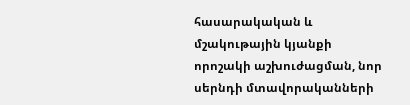հասարակական և մշակութային կյանքի որոշակի աշխուժացման, նոր սերնդի մտավորականների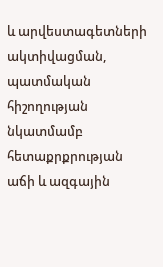և արվեստագետների ակտիվացման, պատմական հիշողության նկատմամբ հետաքրքրության աճի և ազգային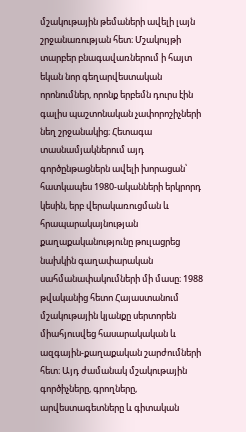մշակութային թեմաների ավելի լայն շրջանառության հետ։ Մշակույթի տարբեր բնագավառներում ի հայտ եկան նոր գեղարվեստական որոնումներ, որոնք երբեմն դուրս էին գալիս պաշտոնական չափորոշիչների նեղ շրջանակից։ Հետագա տասնամյակներում այդ գործընթացներն ավելի խորացան՝ հատկապես 1980-ականների երկրորդ կեսին, երբ վերակառուցման և հրապարակայնության քաղաքականությունը թուլացրեց նախկին գաղափարական սահմանափակումների մի մասը։ 1988 թվականից հետո Հայաստանում մշակութային կյանքը սերտորեն միահյուսվեց հասարակական և ազգային-քաղաքական շարժումների հետ։ Այդ ժամանակ մշակութային գործիչները, գրողները, արվեստագետները և գիտական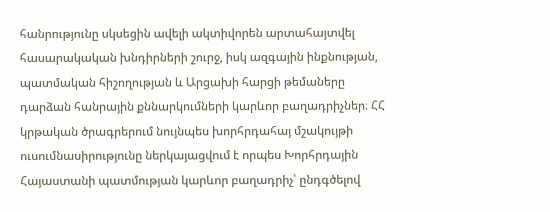հանրությունը սկսեցին ավելի ակտիվորեն արտահայտվել հասարակական խնդիրների շուրջ, իսկ ազգային ինքնության, պատմական հիշողության և Արցախի հարցի թեմաները դարձան հանրային քննարկումների կարևոր բաղադրիչներ։ ՀՀ կրթական ծրագրերում նույնպես խորհրդահայ մշակույթի ուսումնասիրությունը ներկայացվում է որպես Խորհրդային Հայաստանի պատմության կարևոր բաղադրիչ՝ ընդգծելով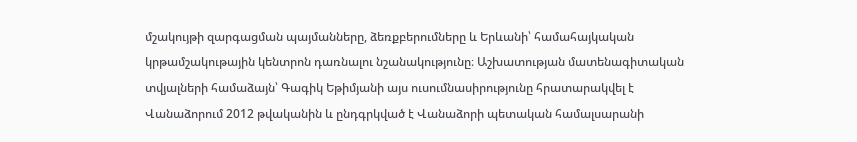մշակույթի զարգացման պայմանները, ձեռքբերումները և Երևանի՝ համահայկական կրթամշակութային կենտրոն դառնալու նշանակությունը։ Աշխատության մատենագիտական տվյալների համաձայն՝ Գագիկ Եթիմյանի այս ուսումնասիրությունը հրատարակվել է Վանաձորում 2012 թվականին և ընդգրկված է Վանաձորի պետական համալսարանի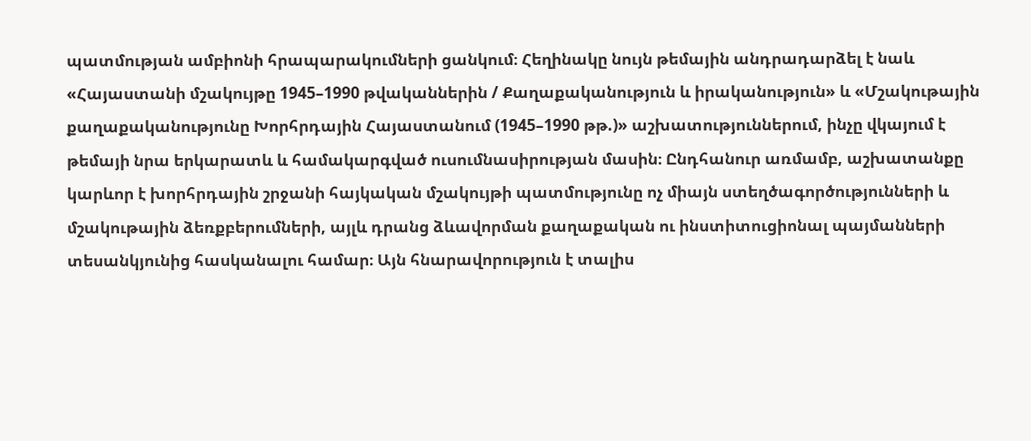պատմության ամբիոնի հրապարակումների ցանկում։ Հեղինակը նույն թեմային անդրադարձել է նաև «Հայաստանի մշակույթը 1945–1990 թվականներին / Քաղաքականություն և իրականություն» և «Մշակութային քաղաքականությունը Խորհրդային Հայաստանում (1945–1990 թթ.)» աշխատություններում, ինչը վկայում է թեմայի նրա երկարատև և համակարգված ուսումնասիրության մասին։ Ընդհանուր առմամբ, աշխատանքը կարևոր է խորհրդային շրջանի հայկական մշակույթի պատմությունը ոչ միայն ստեղծագործությունների և մշակութային ձեռքբերումների, այլև դրանց ձևավորման քաղաքական ու ինստիտուցիոնալ պայմանների տեսանկյունից հասկանալու համար։ Այն հնարավորություն է տալիս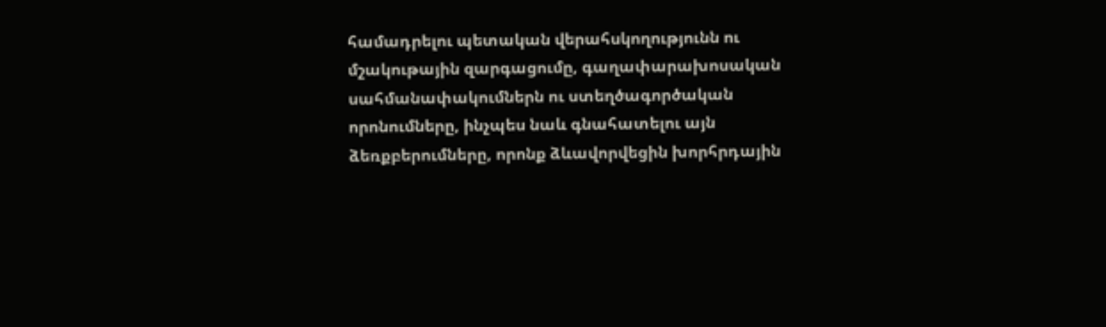համադրելու պետական վերահսկողությունն ու մշակութային զարգացումը, գաղափարախոսական սահմանափակումներն ու ստեղծագործական որոնումները, ինչպես նաև գնահատելու այն ձեռքբերումները, որոնք ձևավորվեցին խորհրդային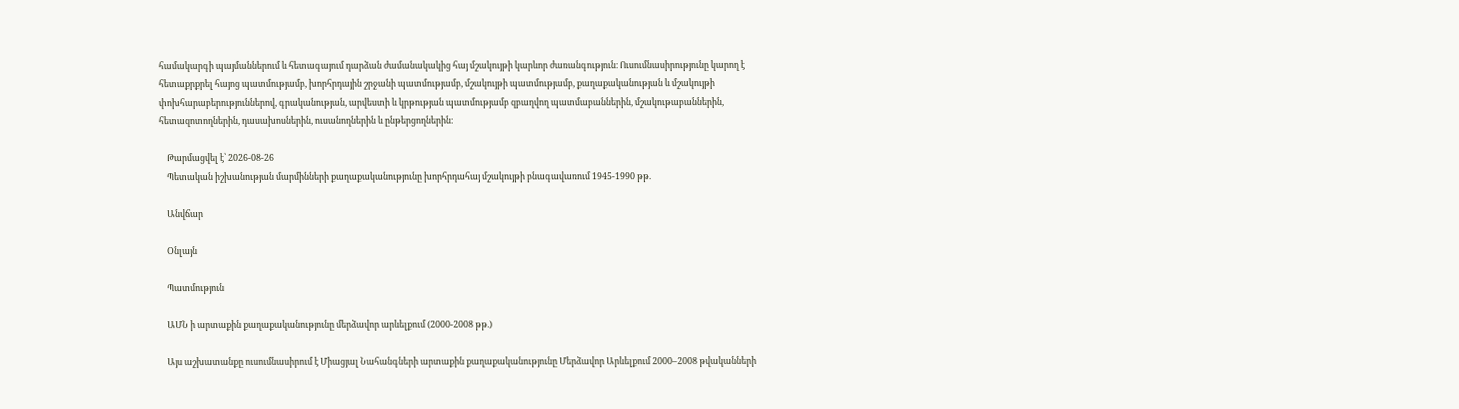համակարգի պայմաններում և հետագայում դարձան ժամանակակից հայ մշակույթի կարևոր ժառանգություն։ Ուսումնասիրությունը կարող է հետաքրքրել հայոց պատմությամբ, խորհրդային շրջանի պատմությամբ, մշակույթի պատմությամբ, քաղաքականության և մշակույթի փոխհարաբերություններով, գրականության, արվեստի և կրթության պատմությամբ զբաղվող պատմաբաններին, մշակութաբաններին, հետազոտողներին, դասախոսներին, ուսանողներին և ընթերցողներին։

    Թարմացվել է՝ 2026-08-26
    Պետական իշխանության մարմինների քաղաքականությունը խորհրդահայ մշակույթի բնագավառում 1945-1990 թթ.

    Անվճար

    Օնլայն

    Պատմություն

    ԱՄՆ ի արտաքին քաղաքականությունը մերձավոր արևելքում (2000-2008 թթ.)

    Այս աշխատանքը ուսումնասիրում է Միացյալ Նահանգների արտաքին քաղաքականությունը Մերձավոր Արևելքում 2000–2008 թվականների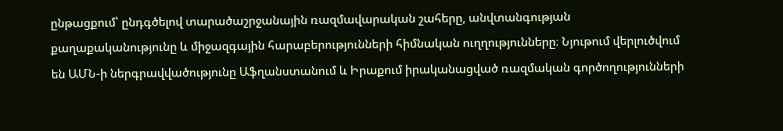ընթացքում՝ ընդգծելով տարածաշրջանային ռազմավարական շահերը, անվտանգության քաղաքականությունը և միջազգային հարաբերությունների հիմնական ուղղությունները։ Նյութում վերլուծվում են ԱՄՆ-ի ներգրավվածությունը Աֆղանստանում և Իրաքում իրականացված ռազմական գործողությունների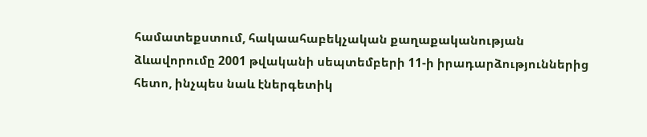համատեքստում, հակաահաբեկչական քաղաքականության ձևավորումը 2001 թվականի սեպտեմբերի 11-ի իրադարձություններից հետո, ինչպես նաև էներգետիկ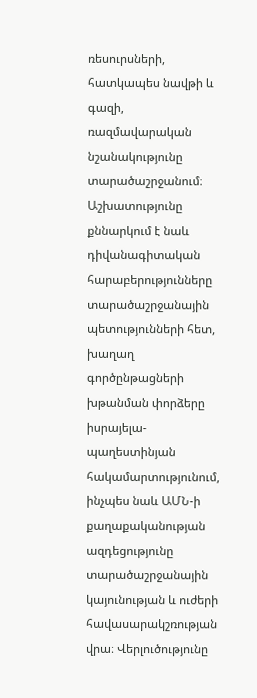ռեսուրսների, հատկապես նավթի և գազի, ռազմավարական նշանակությունը տարածաշրջանում։ Աշխատությունը քննարկում է նաև դիվանագիտական հարաբերությունները տարածաշրջանային պետությունների հետ, խաղաղ գործընթացների խթանման փորձերը իսրայելա-պաղեստինյան հակամարտությունում, ինչպես նաև ԱՄՆ-ի քաղաքականության ազդեցությունը տարածաշրջանային կայունության և ուժերի հավասարակշռության վրա։ Վերլուծությունը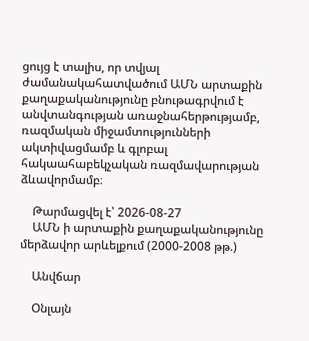ցույց է տալիս, որ տվյալ ժամանակահատվածում ԱՄՆ արտաքին քաղաքականությունը բնութագրվում է անվտանգության առաջնահերթությամբ, ռազմական միջամտությունների ակտիվացմամբ և գլոբալ հակաահաբեկչական ռազմավարության ձևավորմամբ։

    Թարմացվել է՝ 2026-08-27
    ԱՄՆ ի արտաքին քաղաքականությունը մերձավոր արևելքում (2000-2008 թթ.)

    Անվճար

    Օնլայն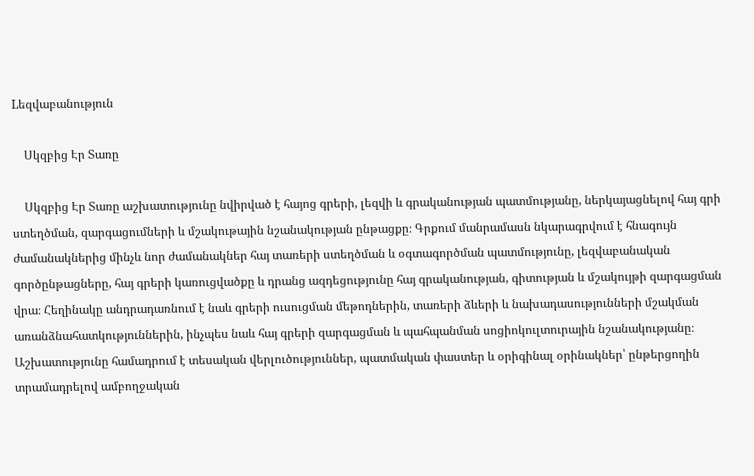Lեզվաբանություն

    Սկզբից Էր Տառը

    Սկզբից Էր Տառը աշխատությունը նվիրված է հայոց գրերի, լեզվի և գրականության պատմությանը, ներկայացնելով հայ գրի ստեղծման, զարգացումների և մշակութային նշանակության ընթացքը։ Գրքում մանրամասն նկարագրվում է հնագույն ժամանակներից մինչև նոր ժամանակներ հայ տառերի ստեղծման և օգտագործման պատմությունը, լեզվաբանական գործընթացները, հայ գրերի կառուցվածքը և դրանց ազդեցությունը հայ գրականության, գիտության և մշակույթի զարգացման վրա։ Հեղինակը անդրադառնում է նաև գրերի ուսուցման մեթոդներին, տառերի ձևերի և նախադասությունների մշակման առանձնահատկություններին, ինչպես նաև հայ գրերի զարգացման և պահպանման սոցիոկուլտուրային նշանակությանը։ Աշխատությունը համադրում է տեսական վերլուծություններ, պատմական փաստեր և օրիգինալ օրինակներ՝ ընթերցողին տրամադրելով ամբողջական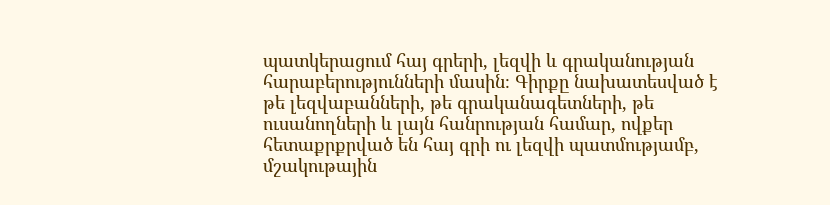պատկերացում հայ գրերի, լեզվի և գրականության հարաբերությունների մասին։ Գիրքը նախատեսված է թե լեզվաբանների, թե գրականագետների, թե ուսանողների և լայն հանրության համար, ովքեր հետաքրքրված են հայ գրի ու լեզվի պատմությամբ, մշակութային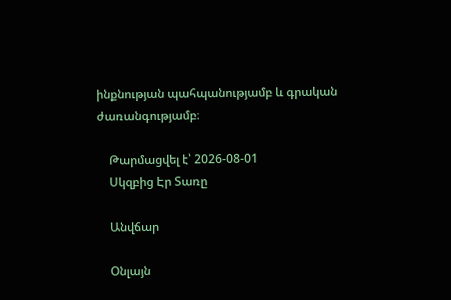ինքնության պահպանությամբ և գրական ժառանգությամբ։

    Թարմացվել է՝ 2026-08-01
    Սկզբից Էր Տառը

    Անվճար

    Օնլայն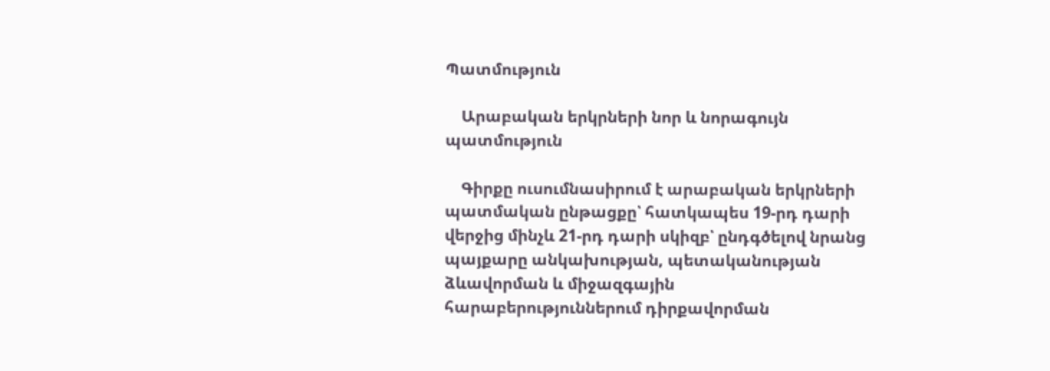Պատմություն

    Արաբական երկրների նոր և նորագույն պատմություն

    Գիրքը ուսումնասիրում է արաբական երկրների պատմական ընթացքը՝ հատկապես 19-րդ դարի վերջից մինչև 21-րդ դարի սկիզբ՝ ընդգծելով նրանց պայքարը անկախության, պետականության ձևավորման և միջազգային հարաբերություններում դիրքավորման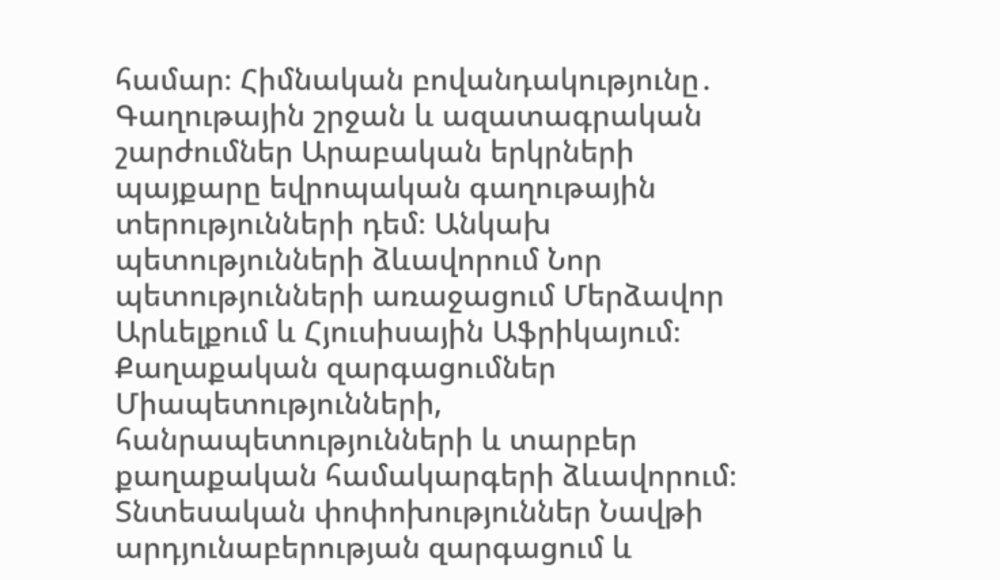համար։ Հիմնական բովանդակությունը․ Գաղութային շրջան և ազատագրական շարժումներ Արաբական երկրների պայքարը եվրոպական գաղութային տերությունների դեմ։ Անկախ պետությունների ձևավորում Նոր պետությունների առաջացում Մերձավոր Արևելքում և Հյուսիսային Աֆրիկայում։ Քաղաքական զարգացումներ Միապետությունների, հանրապետությունների և տարբեր քաղաքական համակարգերի ձևավորում։ Տնտեսական փոփոխություններ Նավթի արդյունաբերության զարգացում և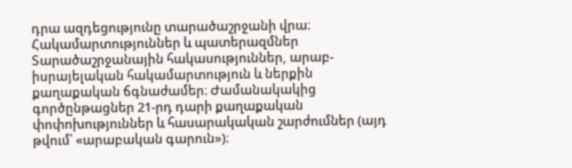դրա ազդեցությունը տարածաշրջանի վրա։ Հակամարտություններ և պատերազմներ Տարածաշրջանային հակասություններ, արաբ-իսրայելական հակամարտություն և ներքին քաղաքական ճգնաժամեր։ Ժամանակակից գործընթացներ 21-րդ դարի քաղաքական փոփոխություններ և հասարակական շարժումներ (այդ թվում՝ «արաբական գարուն»)։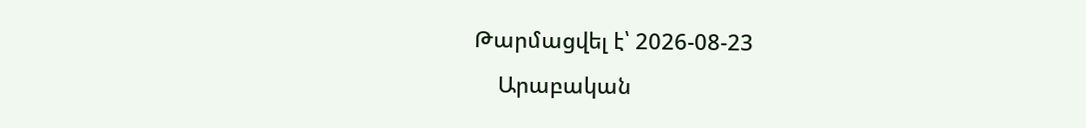Թարմացվել է՝ 2026-08-23
    Արաբական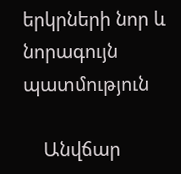երկրների նոր և նորագույն պատմություն

    Անվճար